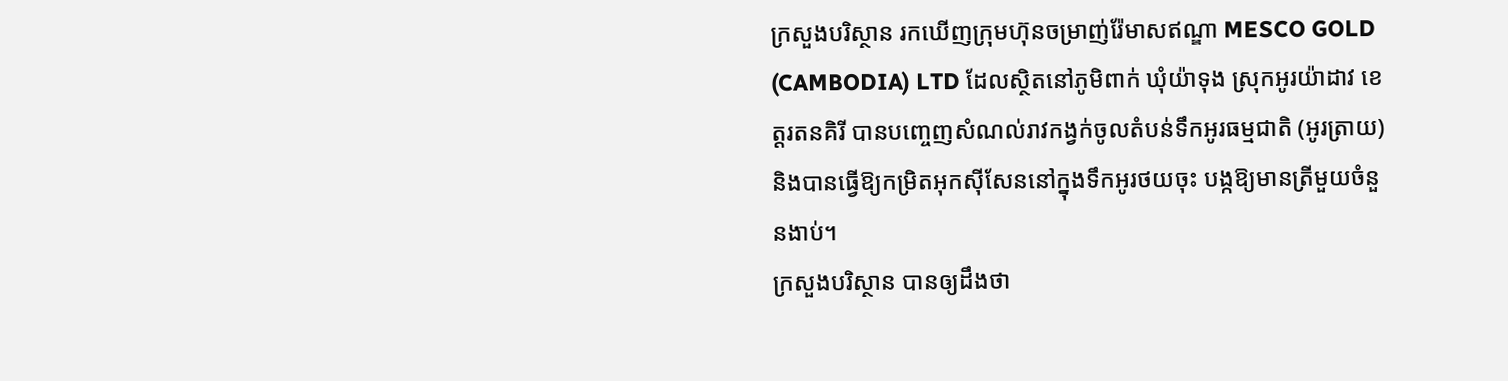ក្រសួងបរិស្ថាន រកឃើញក្រុមហ៊ុនចម្រាញ់រ៉ែមាសឥណ្ឌា MESCO GOLD (CAMBODIA) LTD ដែលស្ថិតនៅភូមិពាក់ ឃុំយ៉ាទុង ស្រុកអូរយ៉ាដាវ ខេត្តរតនគិរី បានបញ្ចេញសំណល់រាវកង្វក់ចូលតំបន់ទឹកអូរធម្មជាតិ (អូរត្រាយ) និងបានធ្វើឱ្យកម្រិតអុកស៊ីសែននៅក្នុងទឹកអូរថយចុះ បង្កឱ្យមានត្រីមួយចំនួនងាប់។
ក្រសួងបរិស្ថាន បានឲ្យដឹងថា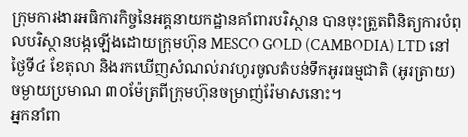ក្រុមការងារអធិការកិច្ចនៃអគ្គនាយកដ្ឋានគាំពារបរិស្ថាន បានចុះត្រួតពិនិត្យការបំពុលបរិស្ថានបង្កឡើងដោយក្រុមហ៊ុន MESCO GOLD (CAMBODIA) LTD នៅថ្ងៃទី៤ ខែតុលា និងរកឃើញសំណល់រាវហូរចូលតំបន់ទឹកអូរធម្មជាតិ (អូរត្រាយ) ចម្ងាយប្រមាណ ៣០ម៉ែត្រពីក្រុមហ៊ុនចម្រាញ់រ៉ែមាសនោះ។
អ្នកនាំពា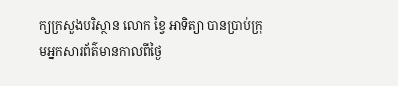ក្យក្រសួងបរិស្ថាន លោក ខ្វៃ អាទិត្យា បានប្រាប់ក្រុមអ្នកសារព័ត៌មានកាលពីថ្ងៃ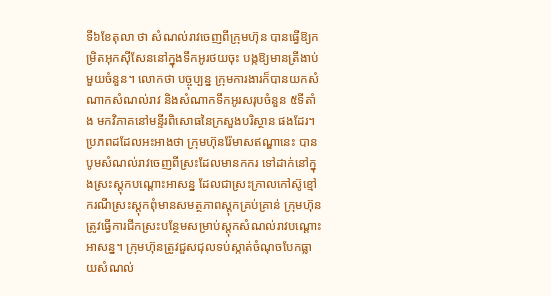ទី៦ខែតុលា ថា សំណល់រាវចេញពីក្រុមហ៊ុន បានធ្វើឱ្យកម្រិតអុកស៊ីសែននៅក្នុងទឹកអូរថយចុះ បង្កឱ្យមានត្រីងាប់មួយចំនួន។ លោកថា បច្ចុប្បន្ន ក្រុមការងារក៏បានយកសំណាកសំណល់រាវ និងសំណាកទឹកអូរសរុបចំនួន ៥ទីតាំង មកវិភាគនៅមន្ទីរពិសោធនៃក្រសួងបរិស្ថាន ផងដែរ។
ប្រភពដដែលអះអាងថា ក្រុមហ៊ុនរ៉ែមាសឥណ្ឌានេះ បានបូមសំណល់រាវចេញពីស្រះដែលមានកករ ទៅដាក់នៅក្នុងស្រះស្ដុកបណ្ដោះអាសន្ន ដែលជាស្រះក្រាលកៅស៊ូខ្មៅ ករណីស្រះស្ដុកពុំមានសមត្ថភាពស្ដុកគ្រប់គ្រាន់ ក្រុមហ៊ុនត្រូវធ្វើការជីកស្រះបន្ថែមសម្រាប់ស្ដុកសំណល់រាវបណ្ដោះអាសន្ន។ ក្រុមហ៊ុនត្រូវជួសជុលទប់ស្កាត់ចំណុចបែកធ្លាយសំណល់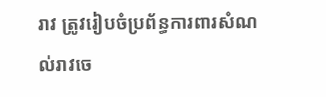រាវ ត្រូវរៀបចំប្រព័ន្ធការពារសំណល់រាវចេ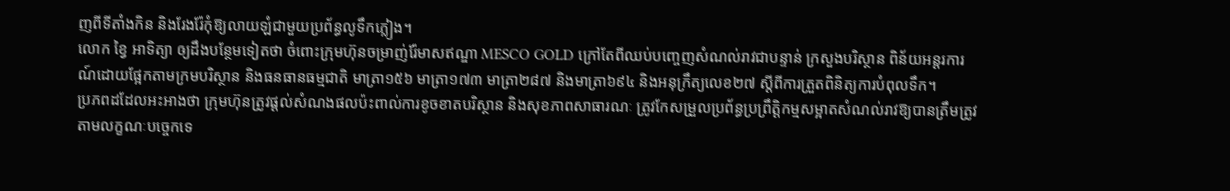ញពីទីតាំងកិន និងរែងរ៉ែកុំឱ្យលាយឡំជាមួយប្រព័ន្ធលូទឹកភ្លៀង។
លោក ខ្វៃ អាទិត្យា ឲ្យដឹងបន្ថែមទៀតថា ចំពោះក្រុមហ៊ុនចម្រាញ់រ៉ែមាសឥណ្ឌា MESCO GOLD ក្រៅតែពីឈប់បញ្ចេញសំណល់រាវជាបន្ទាន់ ក្រសួងបរិស្ថាន ពិន័យអន្តរការណ៍ដោយផ្អែកតាមក្រមបរិស្ថាន និងធនធានធម្មជាតិ មាត្រា១៥៦ មាត្រា១៧៣ មាត្រា២៨៧ និងមាត្រា៦៩៤ និងអនុក្រឹត្យលេខ២៧ ស្ដីពីការត្រួតពិនិត្យការបំពុលទឹក។
ប្រភពដដែលអះអាងថា ក្រុមហ៊ុនត្រូវផ្ដល់សំណងផលប៉ះពាល់ការខូចខាតបរិស្ថាន និងសុខភាពសាធារណៈ ត្រូវកែសម្រួលប្រព័ន្ធប្រព្រឹត្តិកម្មសម្អាតសំណល់រាវឱ្យបានត្រឹមត្រូវតាមលក្ខណៈបច្ចេកទេ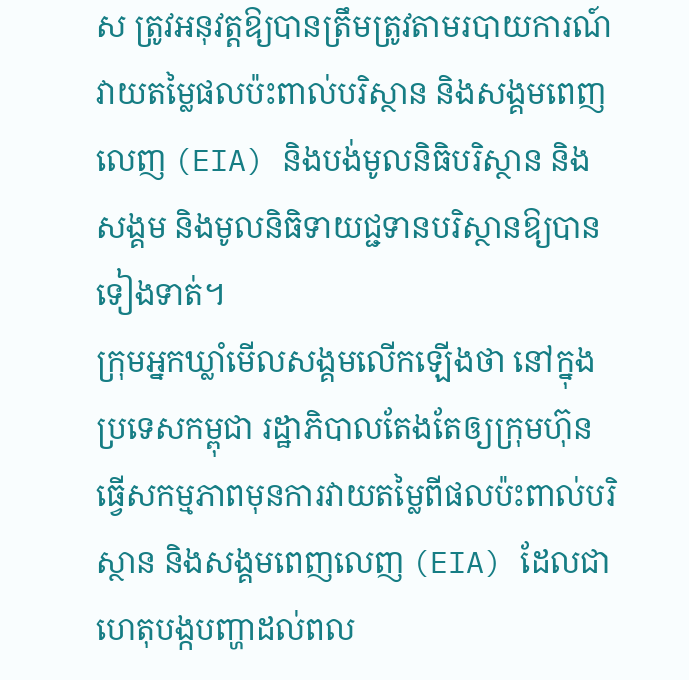ស ត្រូវអនុវត្តឱ្យបានត្រឹមត្រូវតាមរបាយការណ៍វាយតម្លៃផលប៉ះពាល់បរិស្ថាន និងសង្គមពេញលេញ (EIA) និងបង់មូលនិធិបរិស្ថាន និងសង្គម និងមូលនិធិទាយជ្ជទានបរិស្ថានឱ្យបានទៀងទាត់។
ក្រុមអ្នកឃ្លាំមើលសង្គមលើកឡើងថា នៅក្នុងប្រទេសកម្ពុជា រដ្ឋាភិបាលតែងតែឲ្យក្រុមហ៊ុនធ្វើសកម្មភាពមុនការវាយតម្លៃពីផលប៉ះពាល់បរិស្ថាន និងសង្គមពេញលេញ (EIA) ដែលជាហេតុបង្កបញ្ហាដល់ពល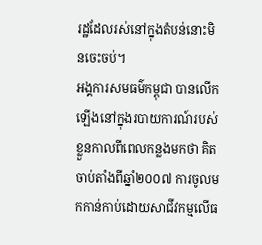រដ្ឋដែលរស់នៅក្នុងតំបន់នោះមិនចេះចប់។
អង្គការសមធម៌កម្ពុជា បានលើកឡើងនៅក្នុងរបាយការណ៍របស់ខ្លួនកាលពីពេលកន្លងមកថា គិតចាប់តាំងពីឆ្នាំ២០០៧ ការចូលមកកាន់កាប់ដោយសាជីវកម្មលើធ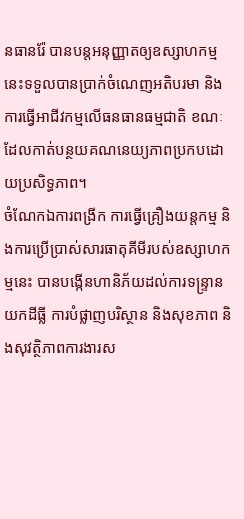នធានរ៉ែ បានបន្តអនុញ្ញាតឲ្យឧស្សាហកម្មនេះទទួលបានប្រាក់ចំណេញអតិបរមា និងការធ្វើអាជីវកម្មលើធនធានធម្មជាតិ ខណៈដែលកាត់បន្ថយគណនេយ្យភាពប្រកបដោយប្រសិទ្ធភាព។
ចំណែកឯការពង្រីក ការធ្វើគ្រឿងយន្តកម្ម និងការប្រើប្រាស់សារធាតុគីមីរបស់ឧស្សាហកម្មនេះ បានបង្កើនហានិភ័យដល់ការទន្ទ្រានយកដីធ្លី ការបំផ្លាញបរិស្ថាន និងសុខភាព និងសុវត្ថិភាពការងារស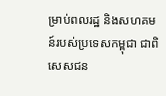ម្រាប់ពលរដ្ឋ និងសហគមន៍របស់ប្រទេសកម្ពុជា ជាពិសេសជន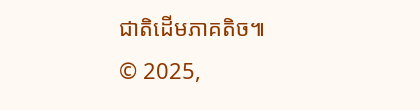ជាតិដើមភាគតិច៕
© 2025,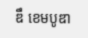ឌឹ ខេមបូឌា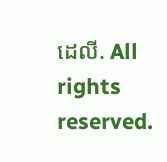ដេលី. All rights reserved.